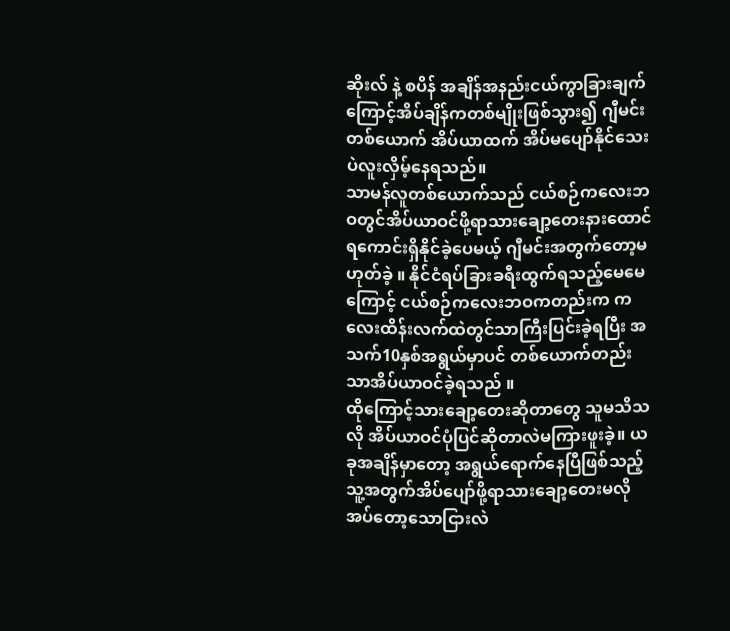ဆိုးလ် နဲ့ စပိန် အချိန်အနည်းငယ်ကွာခြားချက်ကြောင့်အိပ်ချိန်ကတစ်မျိုးဖြစ်သွား၍ ဂျီမင်း တစ်ယောက် အိပ်ယာထက် အိပ်မပျော်နိုင်သေးပဲလူးလှိမ့်နေရသည်။
သာမန်လူတစ်ယောက်သည် ငယ်စဉ်ကလေးဘဝတွင်အိပ်ယာဝင်ဖို့ရာသားချော့တေးနားထောင်ရကောင်းရှိနိုင်ခဲ့ပေမယ့် ဂျီမင်းအတွက်တော့မဟုတ်ခဲ့ ။ နိုင်ငံရပ်ခြားခရီးထွက်ရသည့်မေမေကြောင့် ငယ်စဉ်ကလေးဘဝကတည်းက ကလေးထိန်းလက်ထဲတွင်သာကြီးပြင်းခဲ့ရပြီး အသက်10နှစ်အရွယ်မှာပင် တစ်ယောက်တည်းသာအိပ်ယာဝင်ခဲ့ရသည် ။
ထိုကြောင့်သားချော့တေးဆိုတာတွေ သူမသိသလို အိပ်ယာဝင်ပုံပြင်ဆိုတာလဲမကြားဖူးခဲ့။ ယခုအချိန်မှာတော့ အရွယ်ရောက်နေပြီဖြစ်သည့်သူ့အတွက်အိပ်ပျော်ဖို့ရာသားချော့တေးမလိုအပ်တော့သောငြားလဲ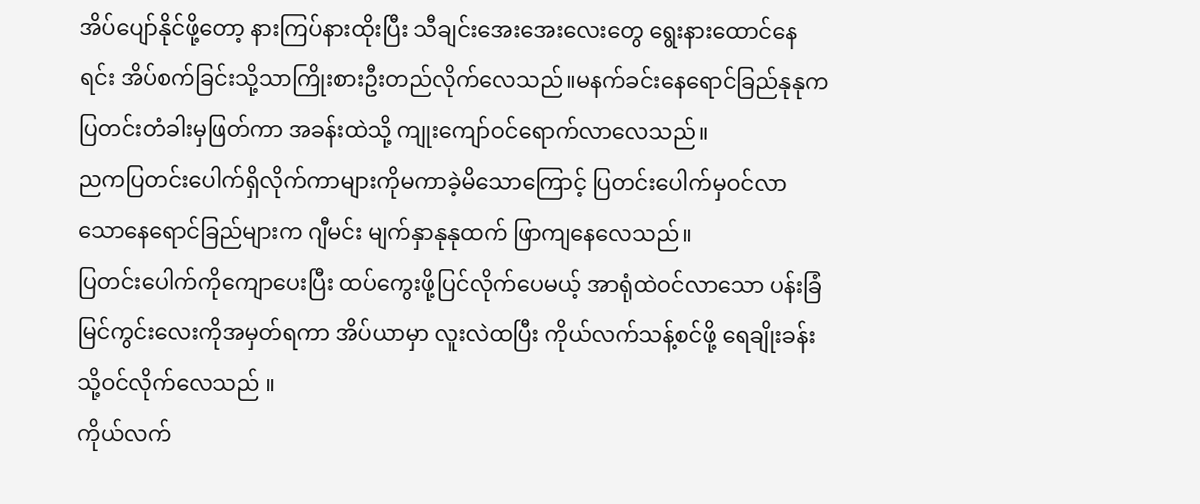အိပ်ပျော်နိုင်ဖို့တော့ နားကြပ်နားထိုးပြီး သီချင်းအေးအေးလေးတွေ ရွေးနားထောင်နေရင်း အိပ်စက်ခြင်းသို့သာကြိုးစားဦးတည်လိုက်လေသည်။မနက်ခင်းနေရောင်ခြည်နုနုက ပြတင်းတံခါးမှဖြတ်ကာ အခန်းထဲသို့ ကျုးကျော်ဝင်ရောက်လာလေသည်။
ညကပြတင်းပေါက်ရှိလိုက်ကာများကိုမကာခဲ့မိသောကြောင့် ပြတင်းပေါက်မှဝင်လာသောနေရောင်ခြည်များက ဂျီမင်း မျက်နှာနုနုထက် ဖြာကျနေလေသည်။
ပြတင်းပေါက်ကိုကျောပေးပြီး ထပ်ကွေးဖို့ပြင်လိုက်ပေမယ့် အာရုံထဲဝင်လာသော ပန်းခြံမြင်ကွင်းလေးကိုအမှတ်ရကာ အိပ်ယာမှာ လူးလဲထပြီး ကိုယ်လက်သန့်စင်ဖို့ ရေချိုးခန်းသို့ဝင်လိုက်လေသည် ။
ကိုယ်လက်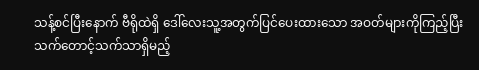သန့်စင်ပြီးနောက် ဗီရိုထဲရှိ ဒေါ်လေးသူ့အတွက်ပြင်ပေးထားသော အဝတ်များကိုကြည့်ပြီး သက်တောင့်သက်သာရှိမည့်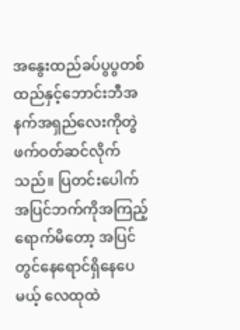အနွေးထည်ခပ်ပွပွတစ်ထည်နှင့်ဘောင်းဘီအနက်အရှည်လေးကိုတွဲဖက်ဝတ်ဆင်လိုက်သည်။ ပြတင်းပေါက်အပြင်ဘက်ကိုအကြည့်ရောက်မိတော့ အပြင်တွင်နေရောင်ရှိနေပေမယ့် လေထုထဲ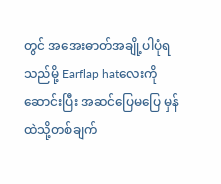တွင် အအေးဓာတ်အချို့ပါပုံရသည်မို့ Earflap hatလေးကိုဆောင်းပြီး အဆင်ပြေမပြေ မှန်ထဲသို့တစ်ချက်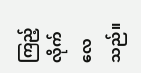ကြည့်လိုက်လေသည်။